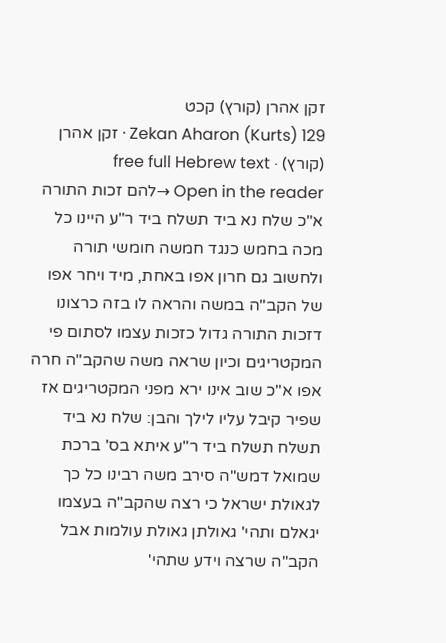זקן אהרן (קורץ) קכט
Zekan Aharon (Kurts) 129 · זקן אהרן (קורץ) · free full Hebrew text
Open in the reader →להם זכות התורה א"כ שלח נא ביד תשלח ביד ר"ע היינו כל מכה בחמש כנגד חמשה חומשי תורה ולחשוב גם חרון אפו באחת, מיד ויחר אפו של הקב"ה במשה והראה לו בזה כרצונו דזכות התורה גדול כזכות עצמו לסתום פי המקטריגים וכיון שראה משה שהקב"ה חרה אפו א"כ שוב אינו ירא מפני המקטריגים אז שפיר קיבל עליו לילך והבן: שלח נא ביד תשלח תשלח ביד ר"ע איתא בס' ברכת שמואל דמש"ה סירב משה רבינו כל כך לגאולת ישראל כי רצה שהקב"ה בעצמו יגאלם ותהי' גאולתן גאולת עולמות אבל הקב"ה שרצה וידע שתהי'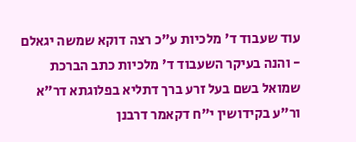עוד שעבוד ד' מלכיות ע"כ רצה דוקא שמשה יגאלם - והנה בעיקר השעבוד ד' מלכיות כתב הברכת שמואל בשם בעל זרע ברך דתליא בפלוגתא דר"א ור"ע בקידושין י"ח דקאמר דרבנן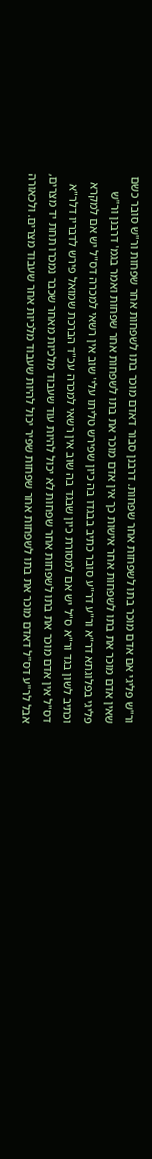ור"ש פליגי אם אדם מוכר בתו לשפחות אחר שפחות. דרבנן סבור דאדם מוכר בתו לשפחות אחר שפחות ור"ש סובר כשם שאין אדם מוכר את בתו לשפחות אחר אישות כך אין אדם מוכר את בתו לשפחות אחר שפחות ואמר בגמ' דרבנן ור"ש פליגי בפלוגתא דר"א ור"ע דר"ע סובר כתיב בבגדו בה כיון שפירש טליתו עלי' שוב אין רשאי למכרה דס"ל יש אם למקרא וכתיב לשון בגד ור"א ס"ל יש אם למסורת כיון שבגד בה שוב אין רשאי למכרה עכ"ד הברכת שמואל פירש לדבריו דלר"א דס"ל אין אדם מוכר את בתו לשפחות אחר שפחות לא יכול להיות עוד שעבוד מלכיות מאחר שכבר נמכרו תחת יד מצרים, אבל לר"ע דס"ל דאדם מוכר את בתו לשפחות אחר שפחות שפיר יכול להיות שעבוד מלכיות אחר שעבוד מצרים. ולכאורה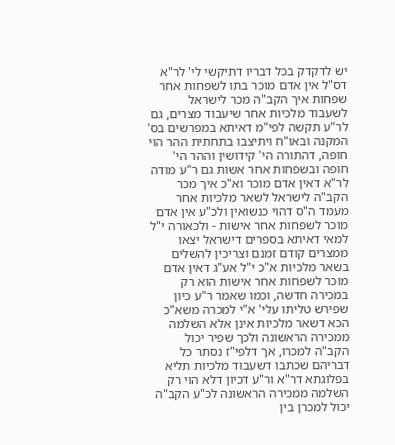יש לדקדק בכל דבריו דתיקשי לי' לר"א דס"ל אין אדם מוכר בתו לשפחות אחר שפחות איך הקב"ה מכר לישראל לשעבוד מלכיות אחר שיעבוד מצרים, גם לר"ע תקשה לפי"מ דאיתא במפרשים בס' המקנה ובאו"ח ויתיצבו בתחתית ההר הוי חופה, דהתורה הי' קידושין וההר הי' חופה ובשפחות אחר אשות גם ר"ע מודה לר"א דאין אדם מוכר וא"כ איך מכר הקב"ה לישראל לשאר מלכיות אחר מעמד ה"ס דהוי כנשואין ולכ"ע אין אדם מוכר לשפחות אחר אישות - ולכאורה י"ל למאי דאיתא בספרים דישראל יצאו ממצרים קודם זמנם וצריכין להשלים בשאר מלכיות א"כ י"ל אע"ג דאין אדם מוכר לשפחות אחר אישות הוא רק במכירה חדשה, וכמו שאמר ר"ע כיון שפירש טליתו עלי' א"י למכרה משא"כ הכא דשאר מלכיות אינן אלא השלמה ממכירה הראשונה ולכך שפיר יכול הקב"ה למכרו, אך דלפי"ז נסתר כל דבריהם שכתבו דשעבוד מלכיות תליא בפלוגתא דר"א ור"ע דכיון דלא הוי רק השלמה ממכירה הראשונה לכ"ע הקב"ה יכול למכרן בין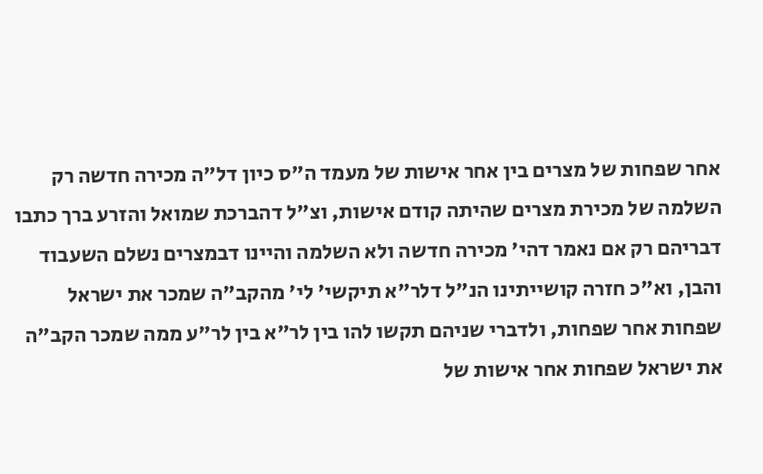אחר שפחות של מצרים בין אחר אישות של מעמד ה"ס כיון דל"ה מכירה חדשה רק השלמה של מכירת מצרים שהיתה קודם אישות, וצ"ל דהברכת שמואל והזרע ברך כתבו דבריהם רק אם נאמר דהי' מכירה חדשה ולא השלמה והיינו דבמצרים נשלם השעבוד והבן, וא"כ חזרה קושייתינו הנ"ל דלר"א תיקשי' לי' מהקב"ה שמכר את ישראל שפחות אחר שפחות, ולדברי שניהם תקשו להו בין לר"א בין לר"ע ממה שמכר הקב"ה את ישראל שפחות אחר אישות של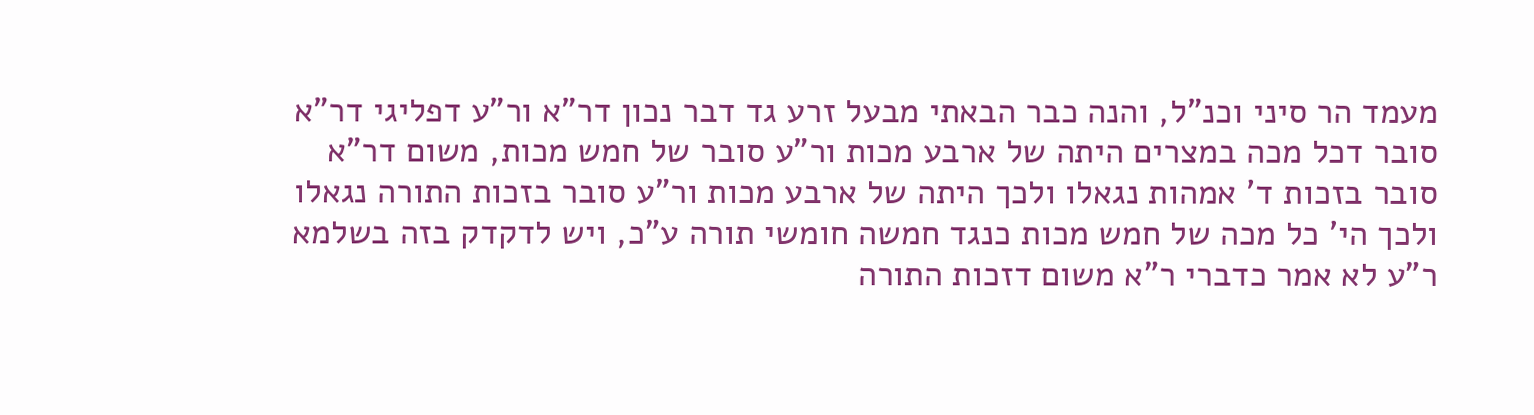מעמד הר סיני וכנ"ל, והנה כבר הבאתי מבעל זרע גד דבר נכון דר"א ור"ע דפליגי דר"א סובר דכל מכה במצרים היתה של ארבע מכות ור"ע סובר של חמש מכות, משום דר"א סובר בזכות ד' אמהות נגאלו ולכך היתה של ארבע מכות ור"ע סובר בזכות התורה נגאלו ולכך הי' כל מכה של חמש מכות כנגד חמשה חומשי תורה ע"כ, ויש לדקדק בזה בשלמא ר"ע לא אמר כדברי ר"א משום דזכות התורה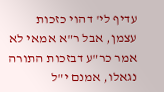עדיף לי' דהוי כזכות עצמן, אבל ר"א אמאי לא אמר כר"ע דבזכות התורה נגאלו, אמנם י"ל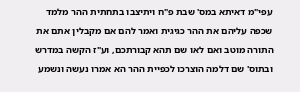עפי"מ דאיתא במס' שבת פ"ח ויתיצבו בתחתית ההר מלמד שכפה עליהם את ההר כגיגית ואמר להם אם מקבלין אתם את התורה מוטב ואם לאו שם תהא קבורתכם, וע"ז הקשה במדרש ובתוס' שם דלמה הוצרכו לכפיית ההר הא אמרו נעשה ונשמע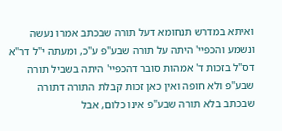ואיתא במדרש תנחומא דעל תורה שבכתב אמרו נעשה ונשמע והכפיי' היתה על תורה שבע"פ ע"כ, ומעתה י"ל דר"א דס"ל בזכות ד' אמהות סובר דהכפיי' היתה בשביל תורה שבע"פ ולא חופה ואין כאן זכות קבלת התורה דתורה שבכתב בלא תורה שבע"פ אינו כלום, אבל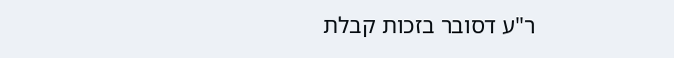ר"ע דסובר בזכות קבלת